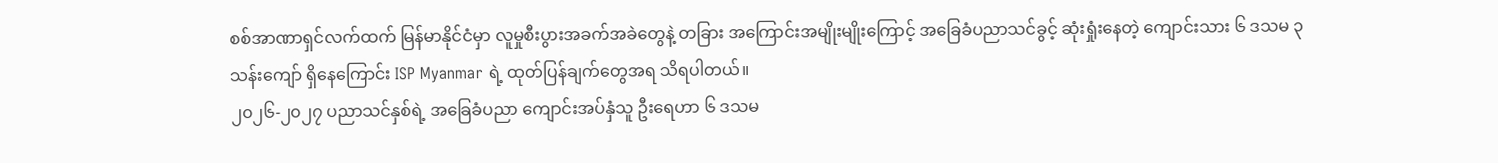စစ်အာဏာရှင်လက်ထက် မြန်မာနိုင်ငံမှာ လူမှုစီးပွားအခက်အခဲတွေနဲ့ တခြား အကြောင်းအမျိုးမျိုးကြောင့် အခြေခံပညာသင်ခွင့် ဆုံးရှုံးနေတဲ့ ကျောင်းသား ၆ ဒသမ ၃ သန်းကျော် ရှိနေကြောင်း ISP Myanmar ရဲ့ ထုတ်ပြန်ချက်တွေအရ သိရပါတယ်။
၂၀၂၆-၂၀၂၇ ပညာသင်နှစ်ရဲ့ အခြေခံပညာ ကျောင်းအပ်နှံသူ ဦးရေဟာ ၆ ဒသမ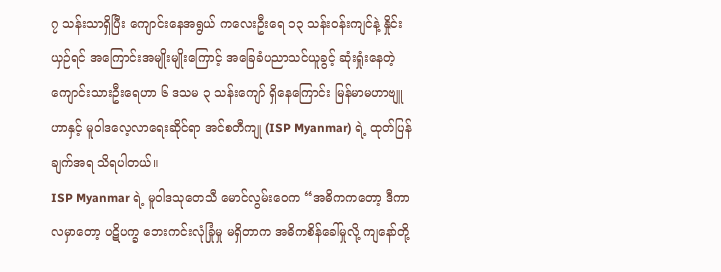၇ သန်းသာရှိပြီး ကျောင်းနေအရွယ် ကလေးဦးရေ ၁၃ သန်းဝန်းကျင်နဲ့ နှိုင်းယှဉ်ရင် အကြောင်းအမျိုးမျိုးကြောင့် အခြေခံပညာသင်ယူခွင့် ဆုံးရှုံးနေတဲ့ ကျောင်းသားဦးရေဟာ ၆ ဒသမ ၃ သန်းကျော် ရှိနေကြောင်း မြန်မာမဟာဗျူဟာနှင့် မူဝါဒလေ့လာရေးဆိုင်ရာ အင်စတီကျု (ISP Myanmar) ရဲ့ ထုတ်ပြန်ချက်အရ သိရပါတယ်။
ISP Myanmar ရဲ့ မူဝါဒသုတေသီ မောင်လွမ်းဝေက “အဓိကကတော့ ဒီကာလမှာတော့ ပဋိပက္ခ ဘေးကင်းလုံခြုံမှု မရှိတာက အဓိကစိန်ခေါ်မှုလို့ ကျနော်တို့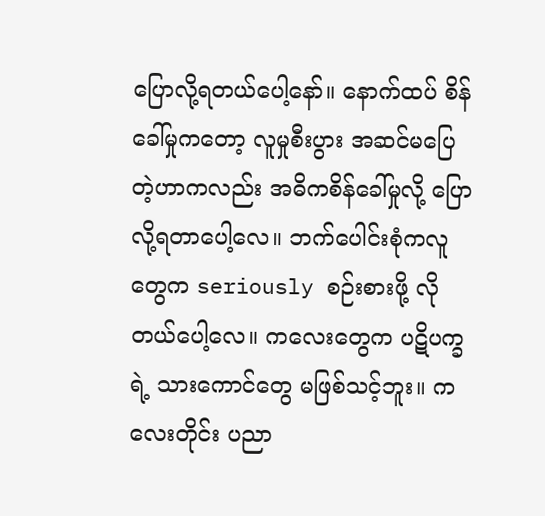ပြောလို့ရတယ်ပေါ့နော်။ နောက်ထပ် စိန်ခေါ်မှုကတော့ လူမှုစီးပွား အဆင်မပြေတဲ့ဟာကလည်း အဓိကစိန်ခေါ်မှုလို့ ပြောလို့ရတာပေါ့လေ။ ဘက်ပေါင်းစုံကလူတွေက seriously စဉ်းစားဖို့ လိုတယ်ပေါ့လေ။ ကလေးတွေက ပဋိပက္ခရဲ့ သားကောင်တွေ မဖြစ်သင့်ဘူး။ ကလေးတိုင်း ပညာ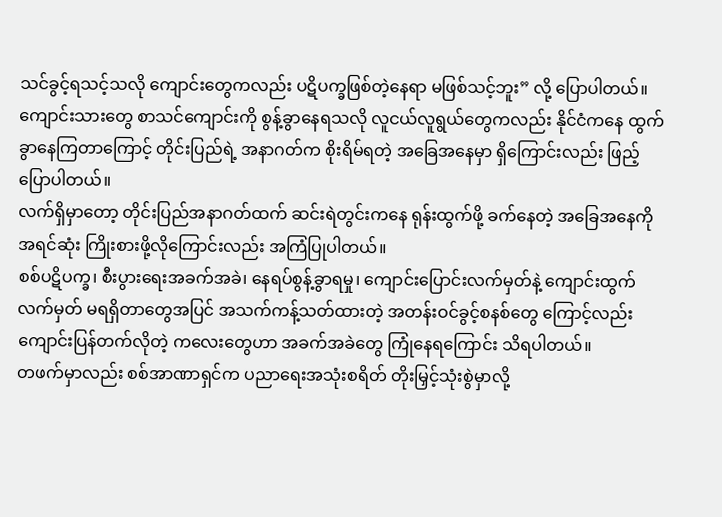သင်ခွင့်ရသင့်သလို ကျောင်းတွေကလည်း ပဋိပက္ခဖြစ်တဲ့နေရာ မဖြစ်သင့်ဘူး” လို့ ပြောပါတယ်။
ကျောင်းသားတွေ စာသင်ကျောင်းကို စွန့်ခွာနေရသလို လူငယ်လူရွယ်တွေကလည်း နိုင်ငံကနေ ထွက်ခွာနေကြတာကြောင့် တိုင်းပြည်ရဲ့ အနာဂတ်က စိုးရိမ်ရတဲ့ အခြေအနေမှာ ရှိကြောင်းလည်း ဖြည့်ပြောပါတယ်။
လက်ရှိမှာတော့ တိုင်းပြည်အနာဂတ်ထက် ဆင်းရဲတွင်းကနေ ရုန်းထွက်ဖို့ ခက်နေတဲ့ အခြေအနေကို အရင်ဆုံး ကြိုးစားဖို့လိုကြောင်းလည်း အကြံပြုပါတယ်။
စစ်ပဋိပက္ခ၊ စီးပွားရေးအခက်အခဲ၊ နေရပ်စွန့်ခွာရမှု၊ ကျောင်းပြောင်းလက်မှတ်နဲ့ ကျောင်းထွက်လက်မှတ် မရရှိတာတွေအပြင် အသက်ကန့်သတ်ထားတဲ့ အတန်းဝင်ခွင့်စနစ်တွေ ကြောင့်လည်း ကျောင်းပြန်တက်လိုတဲ့ ကလေးတွေဟာ အခက်အခဲတွေ ကြုံနေရကြောင်း သိရပါတယ်။
တဖက်မှာလည်း စစ်အာဏာရှင်က ပညာရေးအသုံးစရိတ် တိုးမြှင့်သုံးစွဲမှာလို့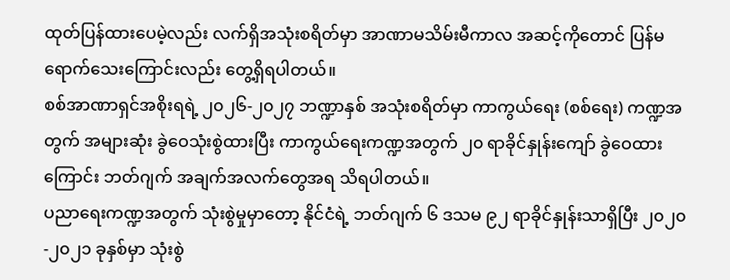ထုတ်ပြန်ထားပေမဲ့လည်း လက်ရှိအသုံးစရိတ်မှာ အာဏာမသိမ်းမီကာလ အဆင့်ကိုတောင် ပြန်မရောက်သေးကြောင်းလည်း တွေ့ရှိရပါတယ်။
စစ်အာဏာရှင်အစိုးရရဲ့ ၂၀၂၆-၂၀၂၇ ဘဏ္ဍာနှစ် အသုံးစရိတ်မှာ ကာကွယ်ရေး (စစ်ရေး) ကဏ္ဍအတွက် အများဆုံး ခွဲဝေသုံးစွဲထားပြီး ကာကွယ်ရေးကဏ္ဍအတွက် ၂၀ ရာခိုင်နှုန်းကျော် ခွဲဝေထားကြောင်း ဘတ်ဂျက် အချက်အလက်တွေအရ သိရပါတယ်။
ပညာရေးကဏ္ဍအတွက် သုံးစွဲမှုမှာတော့ နိုင်ငံရဲ့ ဘတ်ဂျက် ၆ ဒသမ ၉၂ ရာခိုင်နှုန်းသာရှိပြီး ၂၀၂၀-၂၀၂၁ ခုနှစ်မှာ သုံးစွဲ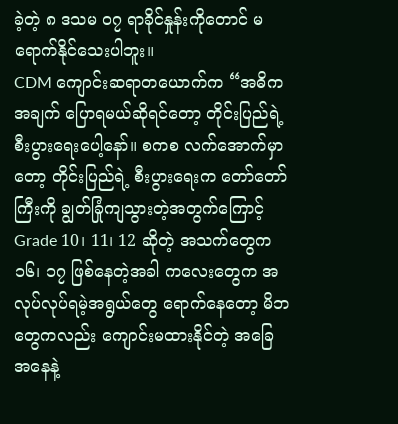ခဲ့တဲ့ ၈ ဒသမ ၀၇ ရာခိုင်နှုန်းကိုတောင် မရောက်နိုင်သေးပါဘူး။
CDM ကျောင်းဆရာတယောက်က “အဓိကအချက် ပြောရမယ်ဆိုရင်တော့ တိုင်းပြည်ရဲ့ စီးပွားရေးပေါ့နော်။ စကစ လက်အောက်မှာတော့ တိုင်းပြည်ရဲ့ စီးပွားရေးက တော်တော်ကြီးကို ချွတ်ခြုံကျသွားတဲ့အတွက်ကြောင့် Grade 10၊ 11၊ 12 ဆိုတဲ့ အသက်တွေက ၁၆၊ ၁၇ ဖြစ်နေတဲ့အခါ ကလေးတွေက အလုပ်လုပ်ရမဲ့အရွယ်တွေ ရောက်နေတော့ မိဘတွေကလည်း ကျောင်းမထားနိုင်တဲ့ အခြေအနေနဲ့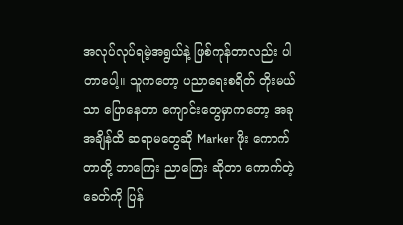အလုပ်လုပ်ရမဲ့အရွယ်နဲ့ ဖြစ်ကုန်တာလည်း ပါတာပေါ့။ သူကတော့ ပညာရေးစရိတ် တိုးမယ်သာ ပြောနေတာ ကျောင်းတွေမှာကတော့ အခုအချိန်ထိ ဆရာမတွေဆို Marker ဖိုး ကောက်တာတို့ ဘာကြေး ညာကြေး ဆိုတာ ကောက်တဲ့ခေတ်ကို ပြန်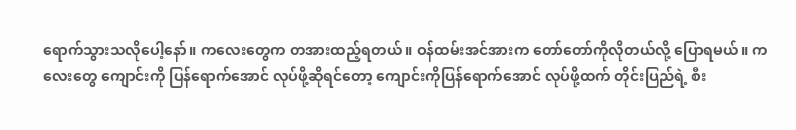ရောက်သွားသလိုပေါ့နော်။ ကလေးတွေက တအားထည့်ရတယ်။ ဝန်ထမ်းအင်အားက တော်တော်ကိုလိုတယ်လို့ ပြောရမယ်။ ကလေးတွေ ကျောင်းကို ပြန်ရောက်အောင် လုပ်ဖို့ဆိုရင်တော့ ကျောင်းကိုပြန်ရောက်အောင် လုပ်ဖို့ထက် တိုင်းပြည်ရဲ့ စီး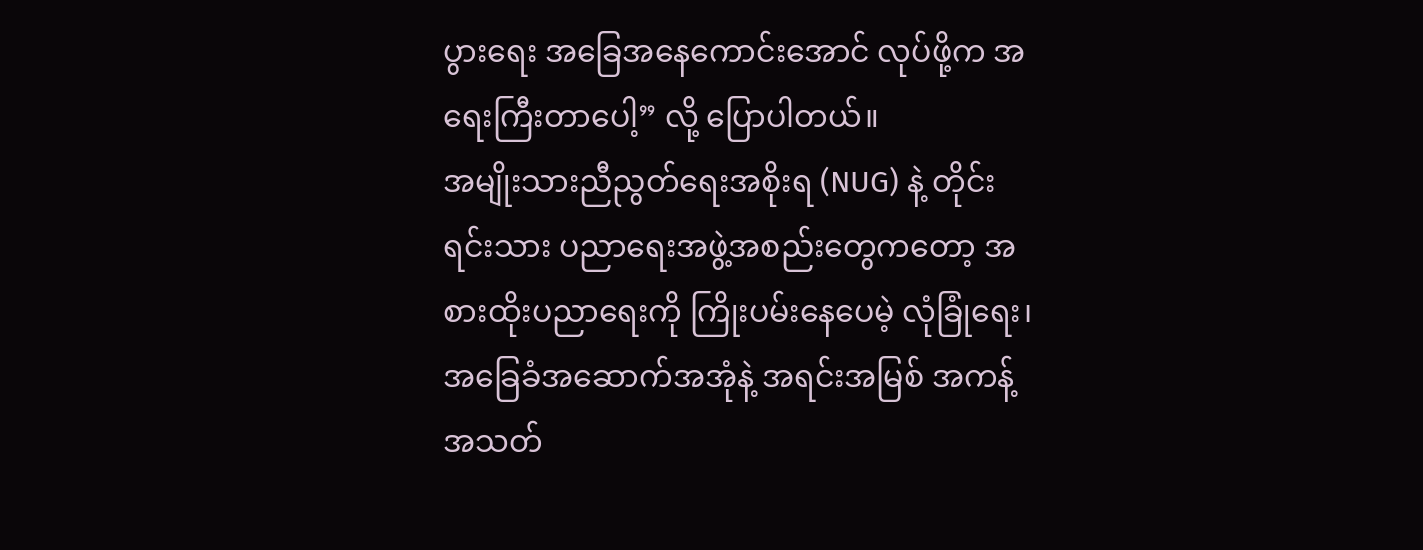ပွားရေး အခြေအနေကောင်းအောင် လုပ်ဖို့က အရေးကြီးတာပေါ့” လို့ ပြောပါတယ်။
အမျိုးသားညီညွတ်ရေးအစိုးရ (NUG) နဲ့ တိုင်းရင်းသား ပညာရေးအဖွဲ့အစည်းတွေကတော့ အစားထိုးပညာရေးကို ကြိုးပမ်းနေပေမဲ့ လုံခြုံရေး၊ အခြေခံအဆောက်အအုံနဲ့ အရင်းအမြစ် အကန့်အသတ်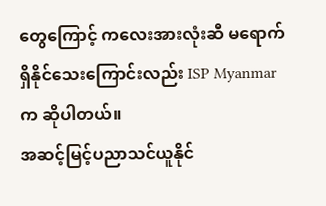တွေကြောင့် ကလေးအားလုံးဆီ မရောက်ရှိနိုင်သေးကြောင်းလည်း ISP Myanmar က ဆိုပါတယ်။
အဆင့်မြင့်ပညာသင်ယူနိုင်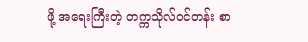ဖို့ အရေးကြီးတဲ့ တက္ကသိုလ်ဝင်တန်း စာ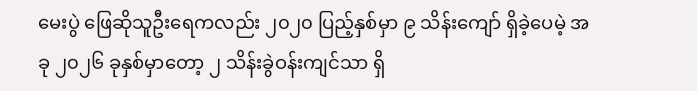မေးပွဲ ဖြေဆိုသူဦးရေကလည်း ၂၀၂၀ ပြည့်နှစ်မှာ ၉ သိန်းကျော် ရှိခဲ့ပေမဲ့ အခု ၂၀၂၆ ခုနှစ်မှာတော့ ၂ သိန်းခွဲဝန်းကျင်သာ ရှိ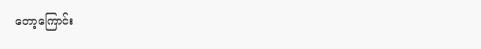တော့ကြောင်း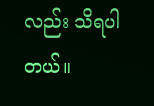လည်း သိရပါတယ်။